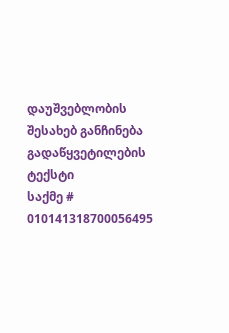დაუშვებლობის შესახებ განჩინება
გადაწყვეტილების ტექსტი
საქმე # 010141318700056495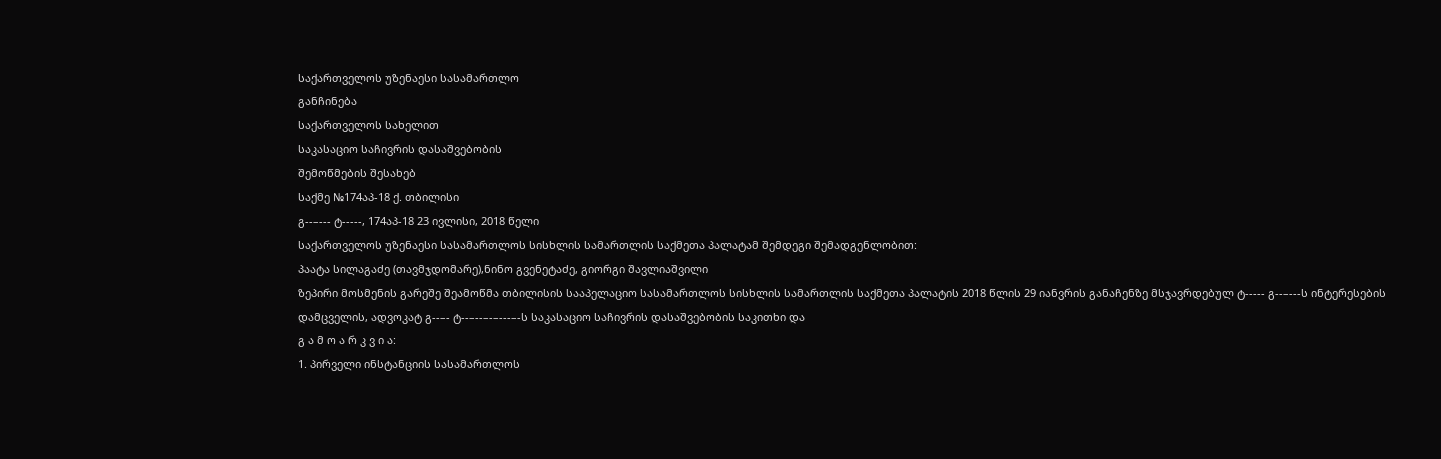საქართველოს უზენაესი სასამართლო
განჩინება
საქართველოს სახელით
საკასაციო საჩივრის დასაშვებობის
შემოწმების შესახებ
საქმე №174აპ-18 ქ. თბილისი
გ--–--- ტ-----, 174აპ-18 23 ივლისი, 2018 წელი
საქართველოს უზენაესი სასამართლოს სისხლის სამართლის საქმეთა პალატამ შემდეგი შემადგენლობით:
პაატა სილაგაძე (თავმჯდომარე),ნინო გვენეტაძე, გიორგი შავლიაშვილი
ზეპირი მოსმენის გარეშე შეამოწმა თბილისის სააპელაციო სასამართლოს სისხლის სამართლის საქმეთა პალატის 2018 წლის 29 იანვრის განაჩენზე მსჯავრდებულ ტ----- გ--–---ს ინტერესების დამცველის, ადვოკატ გ--–- ტ--–--–-–---–-ს საკასაციო საჩივრის დასაშვებობის საკითხი და
გ ა მ ო ა რ კ ვ ი ა:
1. პირველი ინსტანციის სასამართლოს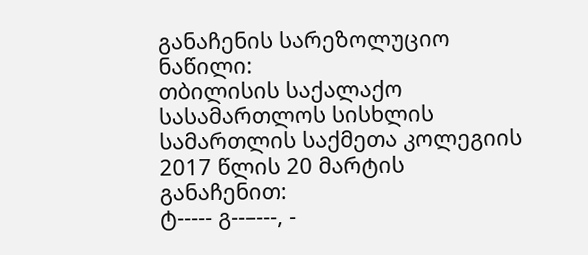განაჩენის სარეზოლუციო ნაწილი:
თბილისის საქალაქო სასამართლოს სისხლის სამართლის საქმეთა კოლეგიის 2017 წლის 20 მარტის განაჩენით:
ტ----- გ--–---, -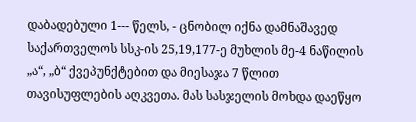დაბადებული 1--- წელს, - ცნობილ იქნა დამნაშავედ საქართველოს სსკ-ის 25,19,177-ე მუხლის მე-4 ნაწილის „ა“, „ბ“ ქვეპუნქტებით და მიესაჯა 7 წლით თავისუფლების აღკვეთა. მას სასჯელის მოხდა დაეწყო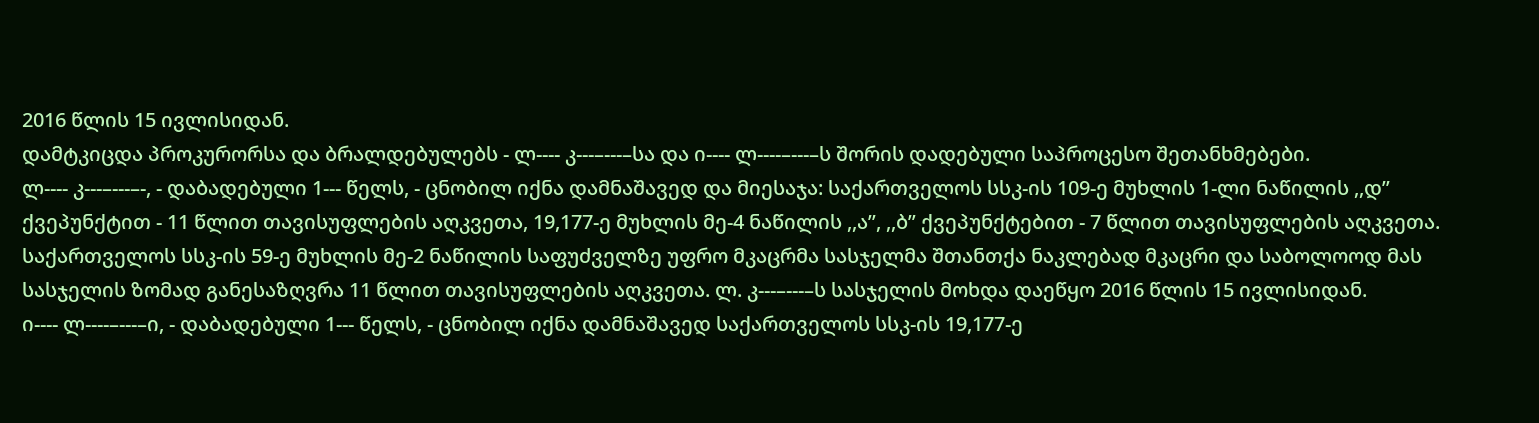2016 წლის 15 ივლისიდან.
დამტკიცდა პროკურორსა და ბრალდებულებს - ლ---- კ---–---–სა და ი---- ლ----–---–ს შორის დადებული საპროცესო შეთანხმებები.
ლ---- კ---–---–-, - დაბადებული 1--- წელს, - ცნობილ იქნა დამნაშავედ და მიესაჯა: საქართველოს სსკ-ის 109-ე მუხლის 1-ლი ნაწილის ,,დ’’ ქვეპუნქტით - 11 წლით თავისუფლების აღკვეთა, 19,177-ე მუხლის მე-4 ნაწილის ,,ა’’, ,,ბ” ქვეპუნქტებით - 7 წლით თავისუფლების აღკვეთა. საქართველოს სსკ-ის 59-ე მუხლის მე-2 ნაწილის საფუძველზე უფრო მკაცრმა სასჯელმა შთანთქა ნაკლებად მკაცრი და საბოლოოდ მას სასჯელის ზომად განესაზღვრა 11 წლით თავისუფლების აღკვეთა. ლ. კ---–---–ს სასჯელის მოხდა დაეწყო 2016 წლის 15 ივლისიდან.
ი---- ლ----–---–ი, - დაბადებული 1--- წელს, - ცნობილ იქნა დამნაშავედ საქართველოს სსკ-ის 19,177-ე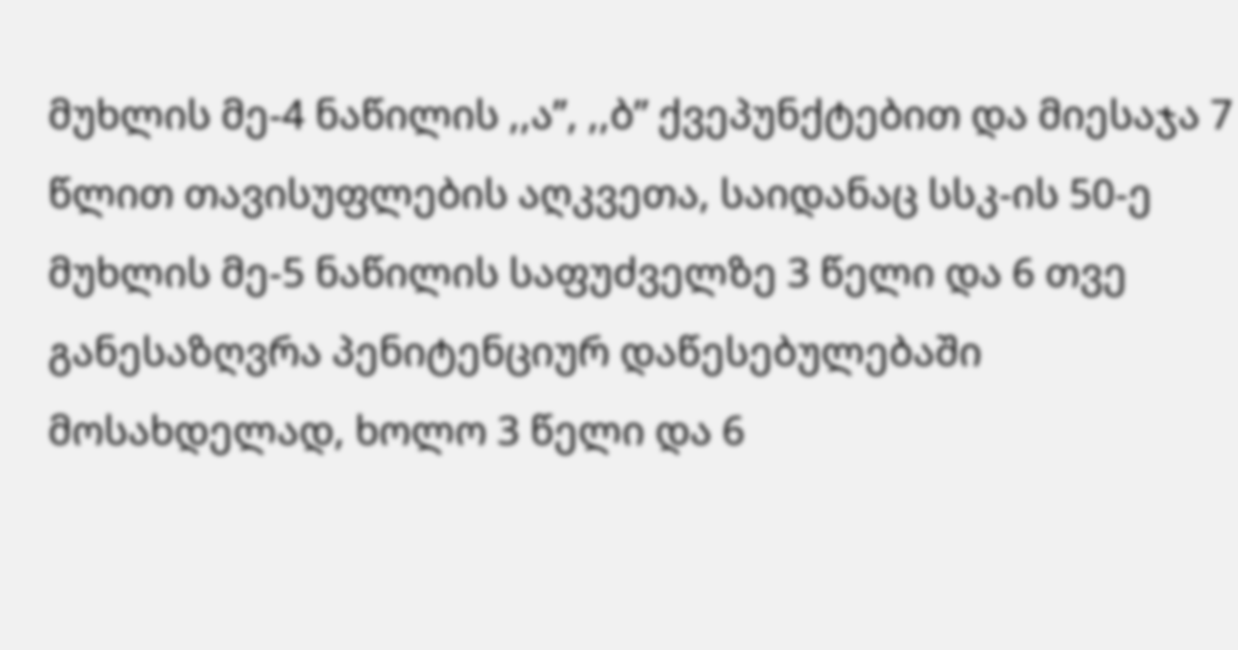მუხლის მე-4 ნაწილის ,,ა’’, ,,ბ” ქვეპუნქტებით და მიესაჯა 7 წლით თავისუფლების აღკვეთა, საიდანაც სსკ-ის 50-ე მუხლის მე-5 ნაწილის საფუძველზე 3 წელი და 6 თვე განესაზღვრა პენიტენციურ დაწესებულებაში მოსახდელად, ხოლო 3 წელი და 6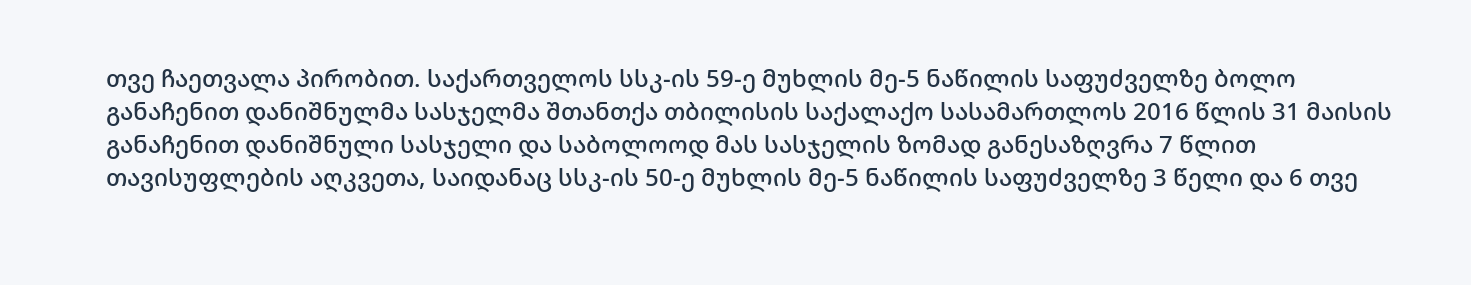თვე ჩაეთვალა პირობით. საქართველოს სსკ-ის 59-ე მუხლის მე-5 ნაწილის საფუძველზე ბოლო განაჩენით დანიშნულმა სასჯელმა შთანთქა თბილისის საქალაქო სასამართლოს 2016 წლის 31 მაისის განაჩენით დანიშნული სასჯელი და საბოლოოდ მას სასჯელის ზომად განესაზღვრა 7 წლით თავისუფლების აღკვეთა, საიდანაც სსკ-ის 50-ე მუხლის მე-5 ნაწილის საფუძველზე 3 წელი და 6 თვე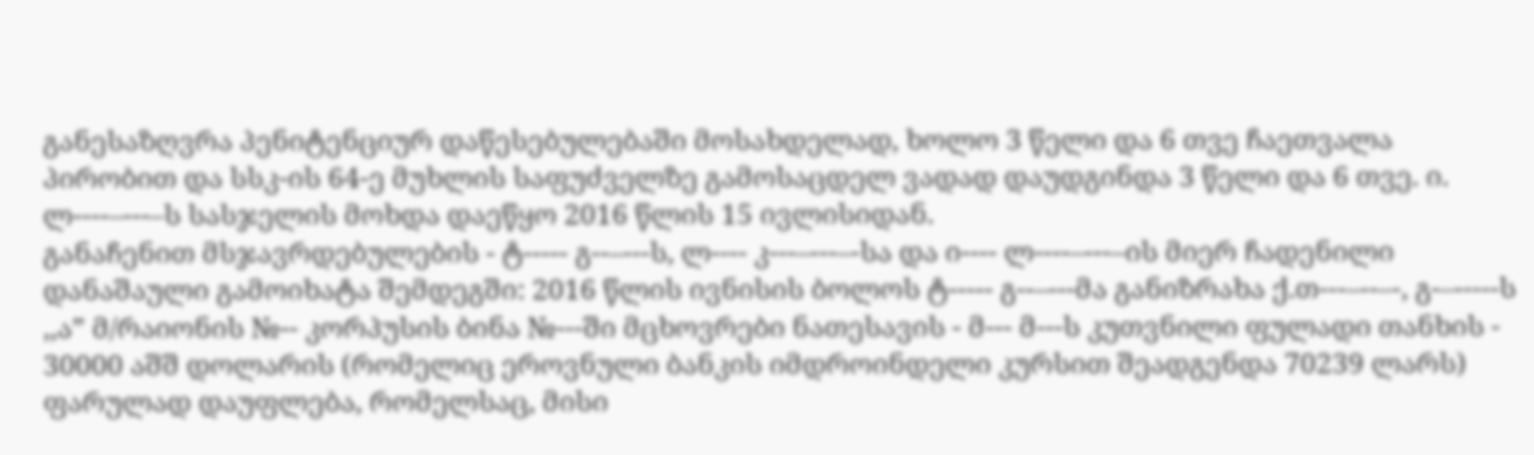განესაზღვრა პენიტენციურ დაწესებულებაში მოსახდელად, ხოლო 3 წელი და 6 თვე ჩაეთვალა პირობით და სსკ-ის 64-ე მუხლის საფუძველზე გამოსაცდელ ვადად დაუდგინდა 3 წელი და 6 თვე. ი. ლ----–---–ს სასჯელის მოხდა დაეწყო 2016 წლის 15 ივლისიდან.
განაჩენით მსჯავრდებულების - ტ----- გ--–---ს, ლ---- კ---–---–-სა და ი---- ლ----–---–ის მიერ ჩადენილი დანაშაული გამოიხატა შემდეგში: 2016 წლის ივნისის ბოლოს ტ----- გ--–---მა განიზრახა ქ.თ---–--–-, გ-–-----ს ,,ა” მ/რაიონის №-- კორპუსის ბინა №---ში მცხოვრები ნათესავის - მ--- მ---ს კუთვნილი ფულადი თანხის - 30000 აშშ დოლარის (რომელიც ეროვნული ბანკის იმდროინდელი კურსით შეადგენდა 70239 ლარს) ფარულად დაუფლება, რომელსაც, მისი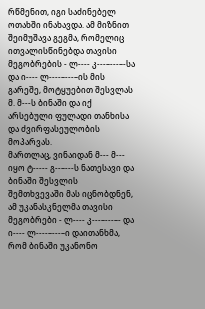რწმენით, იგი საძინებელ ოთახში ინახავდა. ამ მიზნით შეიმუშავა გეგმა, რომელიც ითვალისწინებდა თავისი მეგობრების - ლ---- კ---–---–-სა და ი---- ლ----–---–ის მის გარეშე, მოტყუებით შესვლას მ. მ---ს ბინაში და იქ არსებული ფულადი თანხისა და ძვირფასეულობის მოპარვას.
მართლაც, ვინაიდან მ--- მ--- იყო ტ----- გ--–---ს ნათესავი და ბინაში შესვლის შემთხვევაში მას იცნობდნენ, ამ უკანასკნელმა თავისი მეგობრები - ლ---- კ---–---–- და ი---- ლ----–---–ი დაითანხმა, რომ ბინაში უკანონო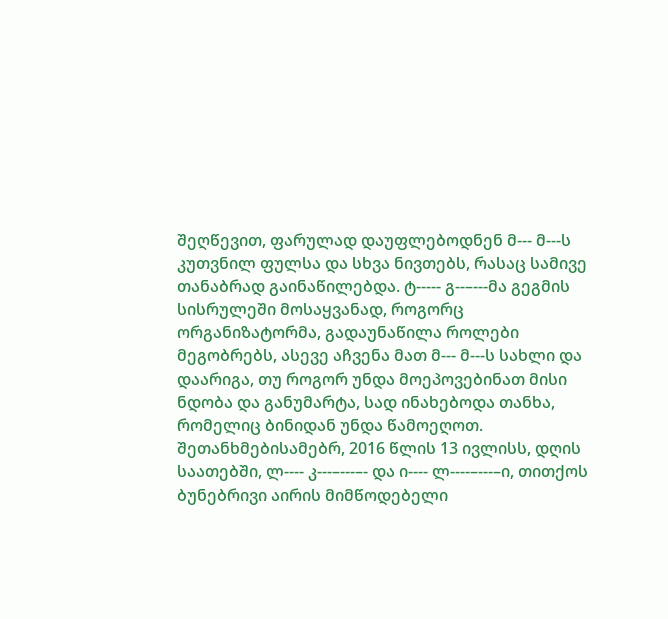შეღწევით, ფარულად დაუფლებოდნენ მ--- მ---ს კუთვნილ ფულსა და სხვა ნივთებს, რასაც სამივე თანაბრად გაინაწილებდა. ტ----- გ--–---მა გეგმის სისრულეში მოსაყვანად, როგორც ორგანიზატორმა, გადაუნაწილა როლები მეგობრებს, ასევე აჩვენა მათ მ--- მ---ს სახლი და დაარიგა, თუ როგორ უნდა მოეპოვებინათ მისი ნდობა და განუმარტა, სად ინახებოდა თანხა, რომელიც ბინიდან უნდა წამოეღოთ.
შეთანხმებისამებრ, 2016 წლის 13 ივლისს, დღის საათებში, ლ---- კ---–---–- და ი---- ლ----–---–ი, თითქოს ბუნებრივი აირის მიმწოდებელი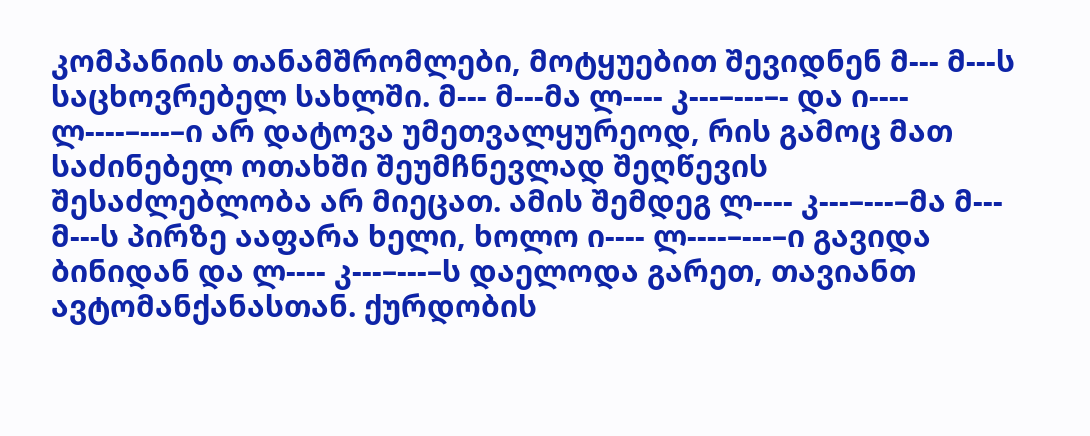კომპანიის თანამშრომლები, მოტყუებით შევიდნენ მ--- მ---ს საცხოვრებელ სახლში. მ--- მ---მა ლ---- კ---–---–- და ი---- ლ----–---–ი არ დატოვა უმეთვალყურეოდ, რის გამოც მათ საძინებელ ოთახში შეუმჩნევლად შეღწევის შესაძლებლობა არ მიეცათ. ამის შემდეგ ლ---- კ---–---–მა მ--- მ---ს პირზე ააფარა ხელი, ხოლო ი---- ლ----–---–ი გავიდა ბინიდან და ლ---- კ---–---–ს დაელოდა გარეთ, თავიანთ ავტომანქანასთან. ქურდობის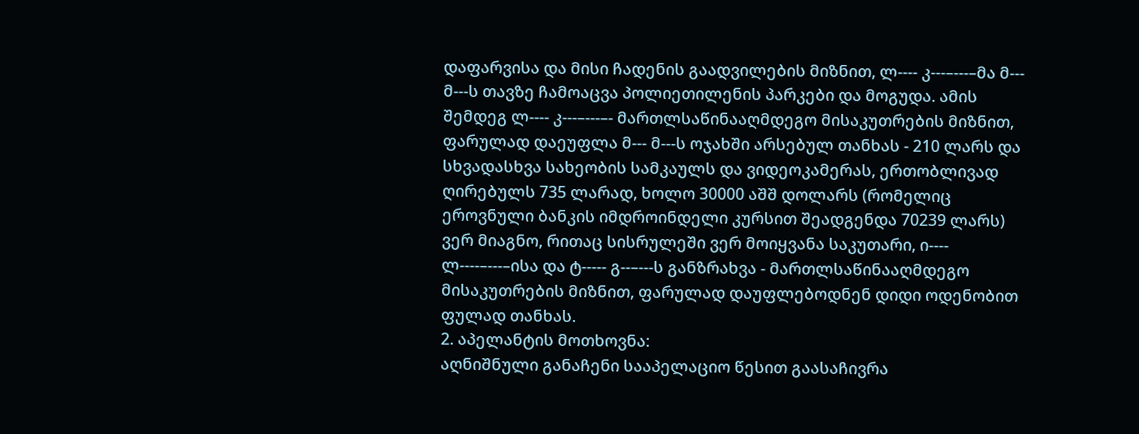დაფარვისა და მისი ჩადენის გაადვილების მიზნით, ლ---- კ---–---–მა მ--- მ---ს თავზე ჩამოაცვა პოლიეთილენის პარკები და მოგუდა. ამის შემდეგ ლ---- კ---–---–- მართლსაწინააღმდეგო მისაკუთრების მიზნით, ფარულად დაეუფლა მ--- მ---ს ოჯახში არსებულ თანხას - 210 ლარს და სხვადასხვა სახეობის სამკაულს და ვიდეოკამერას, ერთობლივად ღირებულს 735 ლარად, ხოლო 30000 აშშ დოლარს (რომელიც ეროვნული ბანკის იმდროინდელი კურსით შეადგენდა 70239 ლარს) ვერ მიაგნო, რითაც სისრულეში ვერ მოიყვანა საკუთარი, ი---- ლ----–---–ისა და ტ----- გ--–---ს განზრახვა - მართლსაწინააღმდეგო მისაკუთრების მიზნით, ფარულად დაუფლებოდნენ დიდი ოდენობით ფულად თანხას.
2. აპელანტის მოთხოვნა:
აღნიშნული განაჩენი სააპელაციო წესით გაასაჩივრა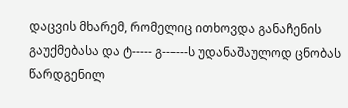დაცვის მხარემ, რომელიც ითხოვდა განაჩენის გაუქმებასა და ტ----- გ--–---ს უდანაშაულოდ ცნობას წარდგენილ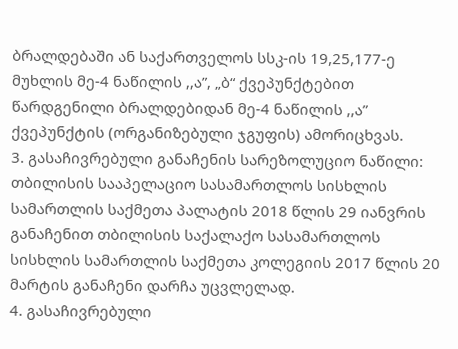ბრალდებაში ან საქართველოს სსკ-ის 19,25,177-ე მუხლის მე-4 ნაწილის ,,ა”, „ბ“ ქვეპუნქტებით წარდგენილი ბრალდებიდან მე-4 ნაწილის ,,ა” ქვეპუნქტის (ორგანიზებული ჯგუფის) ამორიცხვას.
3. გასაჩივრებული განაჩენის სარეზოლუციო ნაწილი:
თბილისის სააპელაციო სასამართლოს სისხლის სამართლის საქმეთა პალატის 2018 წლის 29 იანვრის განაჩენით თბილისის საქალაქო სასამართლოს სისხლის სამართლის საქმეთა კოლეგიის 2017 წლის 20 მარტის განაჩენი დარჩა უცვლელად.
4. გასაჩივრებული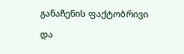განაჩენის ფაქტობრივი და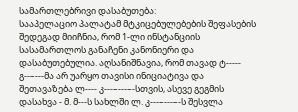სამართლებრივი დასაბუთება:
სააპელაციო პალატამ მტკიცებულებების შეფასების შედეგად მიიჩნია, რომ 1-ლი ინსტანციის სასამართლოს განაჩენი კანონიერი და დასაბუთებულია. აღსანიშნავია, რომ თავად ტ----- გ--–---მა არ უარყო თავისი ინიციატივა და შეთავაზება ლ---- კ---–---–-სთვის, ასევე გეგმის დასახვა - მ. მ---ს სახლში ლ. კ---–---–-ს შესვლა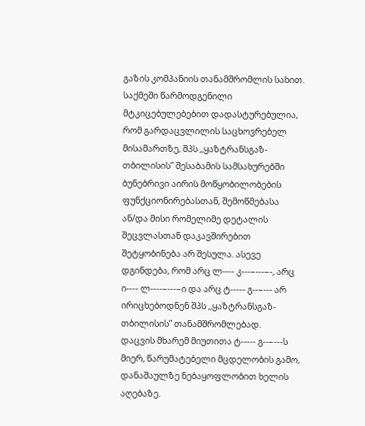გაზის კომპანიის თანამშრომლის სახით. საქმეში წარმოდგენილი მტკიცებულებებით დადასტურებულია, რომ გარდაცვლილის საცხოვრებელ მისამართზე, შპს ,,ყაზტრანსგაზ-თბილისის” შესაბამის სამსახურებში ბუნებრივი აირის მოწყობილობების ფუნქციონირებასთან, შემოწმებასა ან/და მისი რომელიმე დეტალის შეცვლასთან დაკავშირებით შეტყობინება არ შესულა. ასევე დგინდება, რომ არც ლ---- კ---–---–-, არც ი---- ლ----–---–ი და არც ტ----- გ--–--- არ ირიცხებოდნენ შპს ,,ყაზტრანსგაზ-თბილისის” თანამშრომლებად.
დაცვის მხარემ მიუთითა ტ----- გ--–---ს მიერ, წარუმატებელი მცდელობის გამო, დანაშაულზე ნებაყოფლობით ხელის აღებაზე.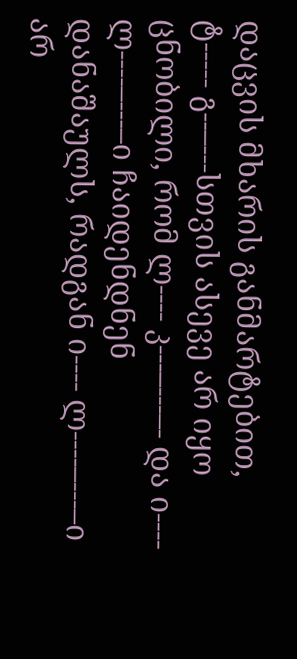დაცვის მხარის განმარტებით, ტ----- გ--–---სთვის ასევე არ იყო ცნობილი, რომ ლ---- კ---–---–- და ი---- ლ----–---–ი ჩაიდენდნენ დანაშაულს, რადგან ი---- ლ----–---–ი არ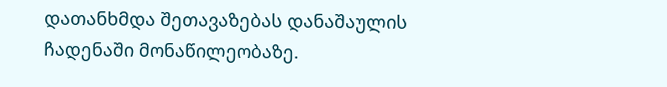დათანხმდა შეთავაზებას დანაშაულის ჩადენაში მონაწილეობაზე.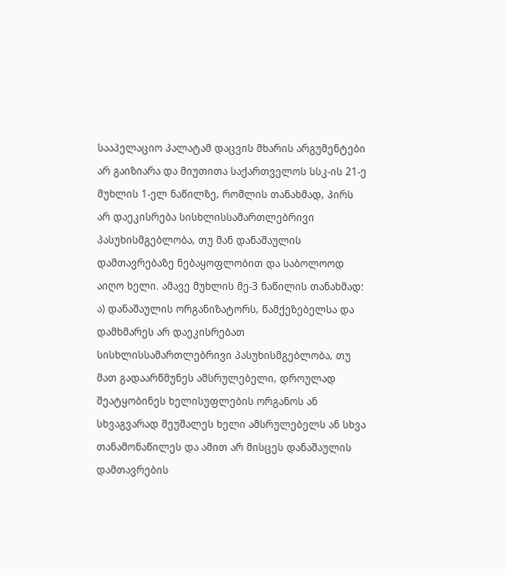სააპელაციო პალატამ დაცვის მხარის არგუმენტები არ გაიზიარა და მიუთითა საქართველოს სსკ-ის 21-ე მუხლის 1-ელ ნაწილზე, რომლის თანახმად, პირს არ დაეკისრება სისხლისსამართლებრივი პასუხისმგებლობა, თუ მან დანაშაულის დამთავრებაზე ნებაყოფლობით და საბოლოოდ აიღო ხელი. ამავე მუხლის მე-3 ნაწილის თანახმად: ა) დანაშაულის ორგანიზატორს, წამქეზებელსა და დამხმარეს არ დაეკისრებათ სისხლისსამართლებრივი პასუხისმგებლობა, თუ მათ გადაარწმუნეს ამსრულებელი, დროულად შეატყობინეს ხელისუფლების ორგანოს ან სხვაგვარად შეუშალეს ხელი ამსრულებელს ან სხვა თანამონაწილეს და ამით არ მისცეს დანაშაულის დამთავრების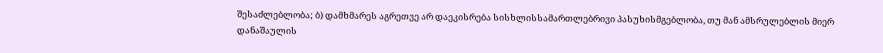შესაძლებლობა; ბ) დამხმარეს აგრეთვე არ დაეკისრება სისხლისსამართლებრივი პასუხისმგებლობა, თუ მან ამსრულებლის მიერ დანაშაულის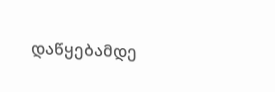დაწყებამდე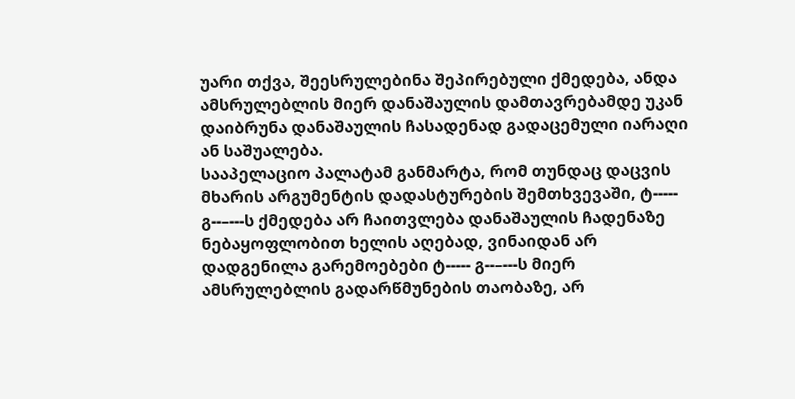უარი თქვა, შეესრულებინა შეპირებული ქმედება, ანდა ამსრულებლის მიერ დანაშაულის დამთავრებამდე უკან დაიბრუნა დანაშაულის ჩასადენად გადაცემული იარაღი ან საშუალება.
სააპელაციო პალატამ განმარტა, რომ თუნდაც დაცვის მხარის არგუმენტის დადასტურების შემთხვევაში, ტ----- გ--–---ს ქმედება არ ჩაითვლება დანაშაულის ჩადენაზე ნებაყოფლობით ხელის აღებად, ვინაიდან არ დადგენილა გარემოებები ტ----- გ--–---ს მიერ ამსრულებლის გადარწმუნების თაობაზე, არ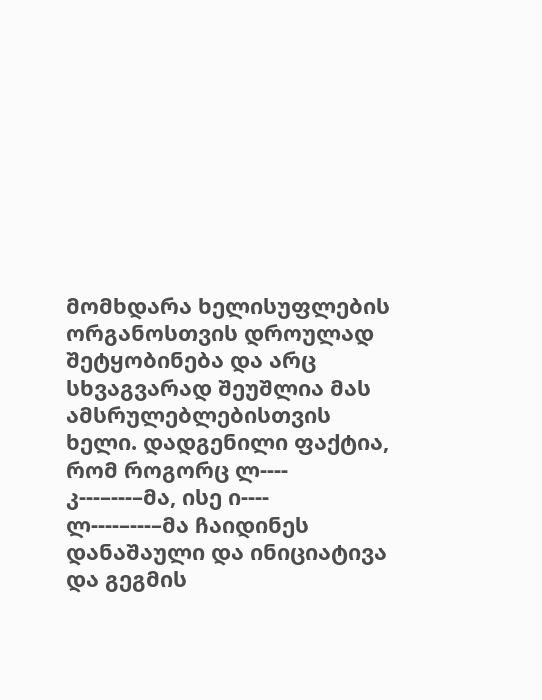მომხდარა ხელისუფლების ორგანოსთვის დროულად შეტყობინება და არც სხვაგვარად შეუშლია მას ამსრულებლებისთვის ხელი. დადგენილი ფაქტია, რომ როგორც ლ---- კ---–---–მა, ისე ი---- ლ----–---–მა ჩაიდინეს დანაშაული და ინიციატივა და გეგმის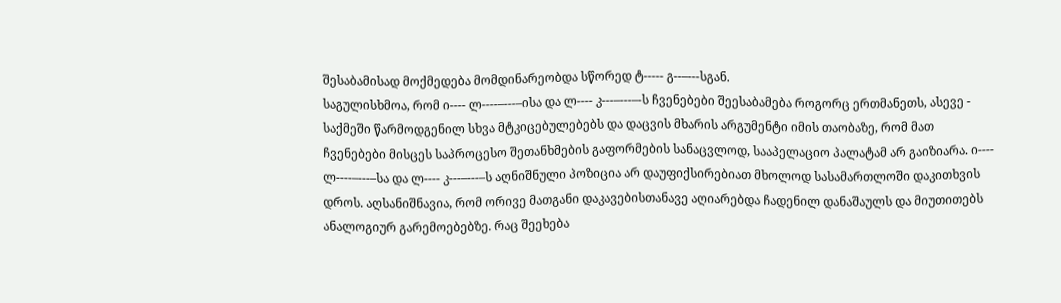შესაბამისად მოქმედება მომდინარეობდა სწორედ ტ----- გ--–---სგან.
საგულისხმოა, რომ ი---- ლ----–---–ისა და ლ---- კ---–---–-ს ჩვენებები შეესაბამება როგორც ერთმანეთს, ასევე - საქმეში წარმოდგენილ სხვა მტკიცებულებებს და დაცვის მხარის არგუმენტი იმის თაობაზე, რომ მათ ჩვენებები მისცეს საპროცესო შეთანხმების გაფორმების სანაცვლოდ, სააპელაციო პალატამ არ გაიზიარა. ი---- ლ----–---–სა და ლ---- კ---–---–ს აღნიშნული პოზიცია არ დაუფიქსირებიათ მხოლოდ სასამართლოში დაკითხვის დროს. აღსანიშნავია, რომ ორივე მათგანი დაკავებისთანავე აღიარებდა ჩადენილ დანაშაულს და მიუთითებს ანალოგიურ გარემოებებზე. რაც შეეხება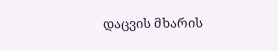დაცვის მხარის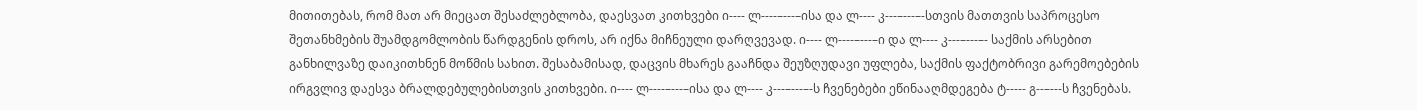მითითებას, რომ მათ არ მიეცათ შესაძლებლობა, დაესვათ კითხვები ი---- ლ----–---–ისა და ლ---- კ---–---–-სთვის მათთვის საპროცესო შეთანხმების შუამდგომლობის წარდგენის დროს, არ იქნა მიჩნეული დარღვევად. ი---- ლ----–---–ი და ლ---- კ---–---–- საქმის არსებით განხილვაზე დაიკითხნენ მოწმის სახით. შესაბამისად, დაცვის მხარეს გააჩნდა შეუზღუდავი უფლება, საქმის ფაქტობრივი გარემოებების ირგვლივ დაესვა ბრალდებულებისთვის კითხვები. ი---- ლ----–---–ისა და ლ---- კ---–---–-ს ჩვენებები ეწინააღმდეგება ტ----- გ--–---ს ჩვენებას.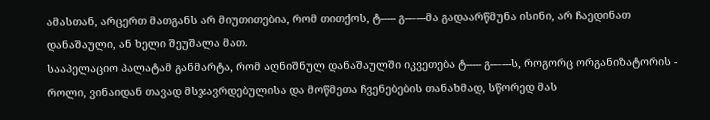ამასთან, არცერთ მათგანს არ მიუთითებია, რომ თითქოს, ტ----- გ--–---მა გადაარწმუნა ისინი, არ ჩაედინათ დანაშაული, ან ხელი შეუშალა მათ.
სააპელაციო პალატამ განმარტა, რომ აღნიშნულ დანაშაულში იკვეთება ტ----- გ--–---ს, როგორც ორგანიზატორის - როლი, ვინაიდან თავად მსჯავრდებულისა და მოწმეთა ჩვენებების თანახმად, სწორედ მას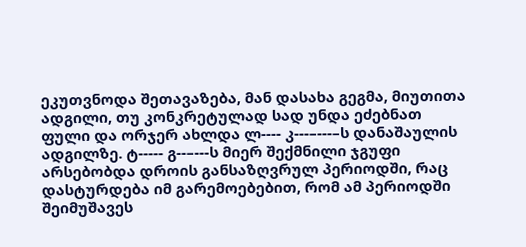ეკუთვნოდა შეთავაზება, მან დასახა გეგმა, მიუთითა ადგილი, თუ კონკრეტულად სად უნდა ეძებნათ ფული და ორჯერ ახლდა ლ---- კ---–---–ს დანაშაულის ადგილზე. ტ----- გ--–---ს მიერ შექმნილი ჯგუფი არსებობდა დროის განსაზღვრულ პერიოდში, რაც დასტურდება იმ გარემოებებით, რომ ამ პერიოდში შეიმუშავეს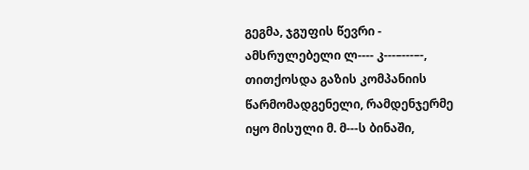გეგმა, ჯგუფის წევრი - ამსრულებელი ლ---- კ---–---–-, თითქოსდა გაზის კომპანიის წარმომადგენელი, რამდენჯერმე იყო მისული მ. მ---ს ბინაში,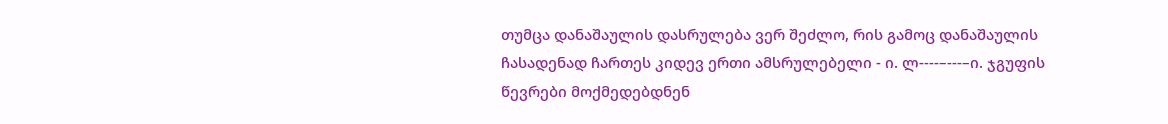თუმცა დანაშაულის დასრულება ვერ შეძლო, რის გამოც დანაშაულის ჩასადენად ჩართეს კიდევ ერთი ამსრულებელი - ი. ლ----–---–ი. ჯგუფის წევრები მოქმედებდნენ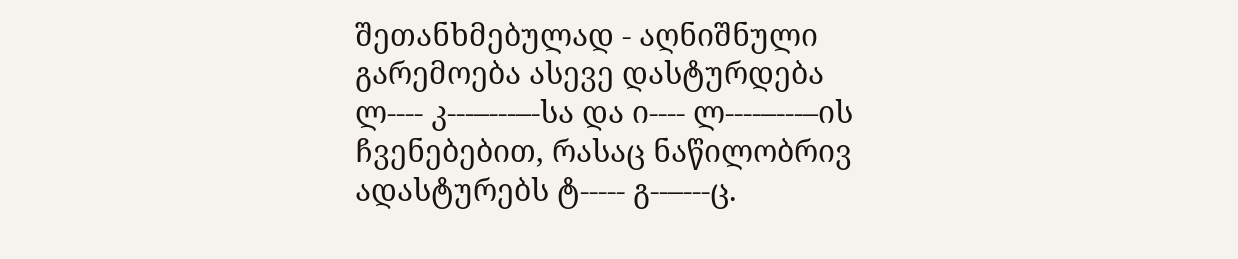შეთანხმებულად - აღნიშნული გარემოება ასევე დასტურდება ლ---- კ---–---–-სა და ი---- ლ----–---–ის ჩვენებებით, რასაც ნაწილობრივ ადასტურებს ტ----- გ--–---ც.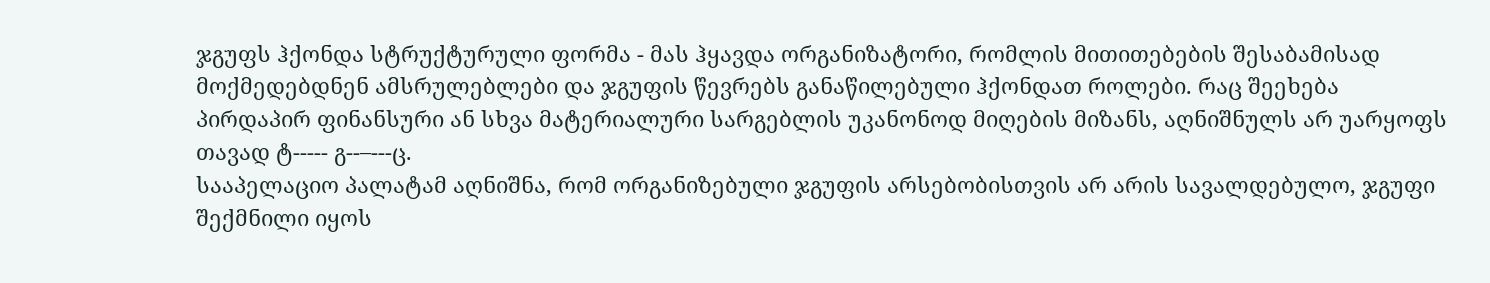ჯგუფს ჰქონდა სტრუქტურული ფორმა - მას ჰყავდა ორგანიზატორი, რომლის მითითებების შესაბამისად მოქმედებდნენ ამსრულებლები და ჯგუფის წევრებს განაწილებული ჰქონდათ როლები. რაც შეეხება პირდაპირ ფინანსური ან სხვა მატერიალური სარგებლის უკანონოდ მიღების მიზანს, აღნიშნულს არ უარყოფს თავად ტ----- გ--–---ც.
სააპელაციო პალატამ აღნიშნა, რომ ორგანიზებული ჯგუფის არსებობისთვის არ არის სავალდებულო, ჯგუფი შექმნილი იყოს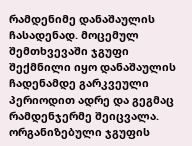რამდენიმე დანაშაულის ჩასადენად. მოცემულ შემთხვევაში ჯგუფი შექმნილი იყო დანაშაულის ჩადენამდე გარკვეული პერიოდით ადრე და გეგმაც რამდენჯერმე შეიცვალა. ორგანიზებული ჯგუფის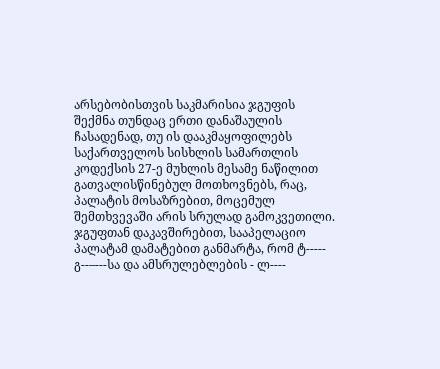არსებობისთვის საკმარისია ჯგუფის შექმნა თუნდაც ერთი დანაშაულის ჩასადენად, თუ ის დააკმაყოფილებს საქართველოს სისხლის სამართლის კოდექსის 27-ე მუხლის მესამე ნაწილით გათვალისწინებულ მოთხოვნებს, რაც, პალატის მოსაზრებით, მოცემულ შემთხვევაში არის სრულად გამოკვეთილი.
ჯგუფთან დაკავშირებით, სააპელაციო პალატამ დამატებით განმარტა, რომ ტ----- გ--–---სა და ამსრულებლების - ლ----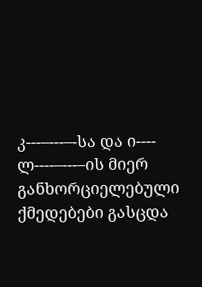კ---–---–-სა და ი---- ლ----–---–ის მიერ განხორციელებული ქმედებები გასცდა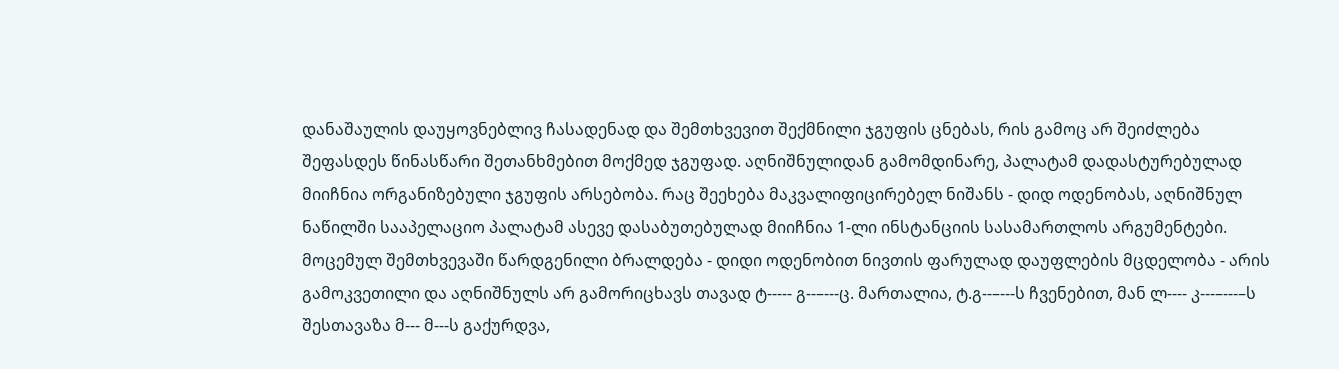დანაშაულის დაუყოვნებლივ ჩასადენად და შემთხვევით შექმნილი ჯგუფის ცნებას, რის გამოც არ შეიძლება შეფასდეს წინასწარი შეთანხმებით მოქმედ ჯგუფად. აღნიშნულიდან გამომდინარე, პალატამ დადასტურებულად მიიჩნია ორგანიზებული ჯგუფის არსებობა. რაც შეეხება მაკვალიფიცირებელ ნიშანს - დიდ ოდენობას, აღნიშნულ ნაწილში სააპელაციო პალატამ ასევე დასაბუთებულად მიიჩნია 1-ლი ინსტანციის სასამართლოს არგუმენტები. მოცემულ შემთხვევაში წარდგენილი ბრალდება - დიდი ოდენობით ნივთის ფარულად დაუფლების მცდელობა - არის გამოკვეთილი და აღნიშნულს არ გამორიცხავს თავად ტ----- გ--–---ც. მართალია, ტ.გ--–---ს ჩვენებით, მან ლ---- კ---–---–ს შესთავაზა მ--- მ---ს გაქურდვა,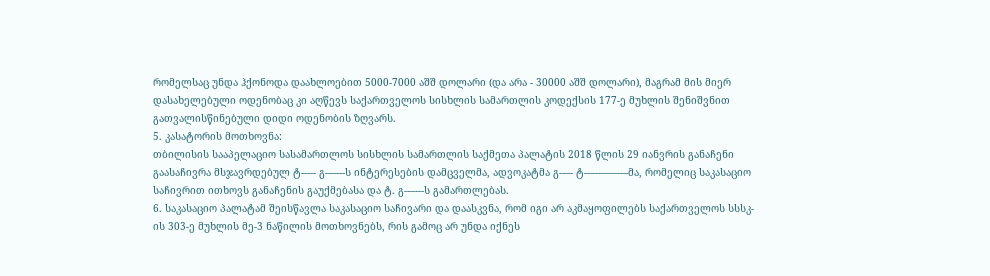რომელსაც უნდა ჰქონოდა დაახლოებით 5000-7000 აშშ დოლარი (და არა - 30000 აშშ დოლარი), მაგრამ მის მიერ დასახელებული ოდენობაც კი აღწევს საქართველოს სისხლის სამართლის კოდექსის 177-ე მუხლის შენიშვნით გათვალისწინებული დიდი ოდენობის ზღვარს.
5. კასატორის მოთხოვნა:
თბილისის სააპელაციო სასამართლოს სისხლის სამართლის საქმეთა პალატის 2018 წლის 29 იანვრის განაჩენი გაასაჩივრა მსჯავრდებულ ტ----- გ--–---ს ინტერესების დამცველმა, ადვოკატმა გ--–- ტ--–--–-–---–მა, რომელიც საკასაციო საჩივრით ითხოვს განაჩენის გაუქმებასა და ტ. გ--–---ს გამართლებას.
6. საკასაციო პალატამ შეისწავლა საკასაციო საჩივარი და დაასკვნა, რომ იგი არ აკმაყოფილებს საქართველოს სსსკ-ის 303-ე მუხლის მე-3 ნაწილის მოთხოვნებს, რის გამოც არ უნდა იქნეს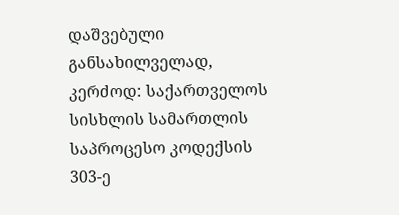დაშვებული განსახილველად, კერძოდ: საქართველოს სისხლის სამართლის საპროცესო კოდექსის 303-ე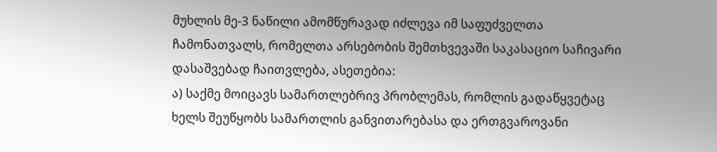მუხლის მე-3 ნაწილი ამომწურავად იძლევა იმ საფუძველთა ჩამონათვალს, რომელთა არსებობის შემთხვევაში საკასაციო საჩივარი დასაშვებად ჩაითვლება, ასეთებია:
ა) საქმე მოიცავს სამართლებრივ პრობლემას, რომლის გადაწყვეტაც ხელს შეუწყობს სამართლის განვითარებასა და ერთგვაროვანი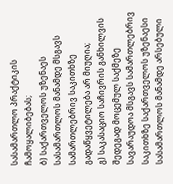სასამართლო პრაქტიკის ჩამოყალიბებას;
ბ) საქართველოს უზენაეს სასამართლოს მანამდე მსგავს სამართლებრივ საკითხზე გადაწყვეტილება არ მიუღია;
გ) საკასაციო საჩივრის განხილვის შედეგად მოცემულ საქმეზე სავარაუდოა მსგავს სამართლებრივ საკითხზე საქართველოს უზენაესი სასამართლოს მანამდე არსებული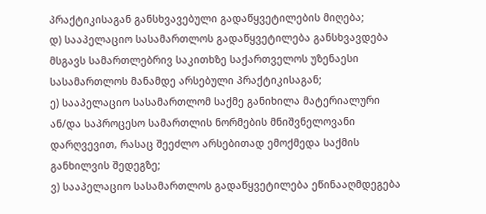პრაქტიკისაგან განსხვავებული გადაწყვეტილების მიღება;
დ) სააპელაციო სასამართლოს გადაწყვეტილება განსხვავდება მსგავს სამართლებრივ საკითხზე საქართველოს უზენაესი სასამართლოს მანამდე არსებული პრაქტიკისაგან;
ე) სააპელაციო სასამართლომ საქმე განიხილა მატერიალური ან/და საპროცესო სამართლის ნორმების მნიშვნელოვანი დარღვევით, რასაც შეეძლო არსებითად ემოქმედა საქმის განხილვის შედეგზე;
ვ) სააპელაციო სასამართლოს გადაწყვეტილება ეწინააღმდეგება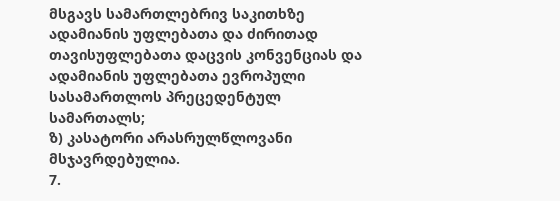მსგავს სამართლებრივ საკითხზე ადამიანის უფლებათა და ძირითად თავისუფლებათა დაცვის კონვენციას და ადამიანის უფლებათა ევროპული სასამართლოს პრეცედენტულ სამართალს;
ზ) კასატორი არასრულწლოვანი მსჯავრდებულია.
7.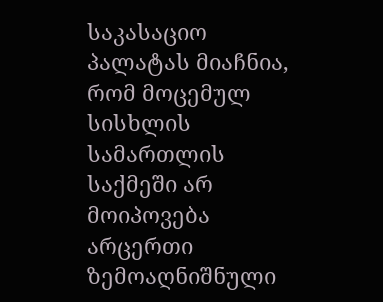საკასაციო პალატას მიაჩნია, რომ მოცემულ სისხლის სამართლის საქმეში არ მოიპოვება არცერთი ზემოაღნიშნული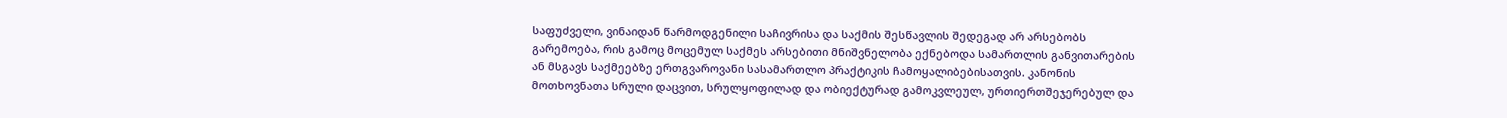საფუძველი, ვინაიდან წარმოდგენილი საჩივრისა და საქმის შესწავლის შედეგად არ არსებობს გარემოება, რის გამოც მოცემულ საქმეს არსებითი მნიშვნელობა ექნებოდა სამართლის განვითარების ან მსგავს საქმეებზე ერთგვაროვანი სასამართლო პრაქტიკის ჩამოყალიბებისათვის. კანონის მოთხოვნათა სრული დაცვით, სრულყოფილად და ობიექტურად გამოკვლეულ, ურთიერთშეჯერებულ და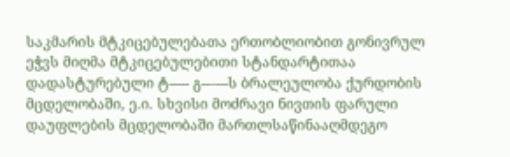საკმარის მტკიცებულებათა ერთობლიობით გონივრულ ეჭვს მიღმა მტკიცებულებითი სტანდარტითაა დადასტურებული ტ----- გ--–---ს ბრალეულობა ქურდობის მცდელობაში, ე.ი. სხვისი მოძრავი ნივთის ფარული დაუფლების მცდელობაში მართლსაწინააღმდეგო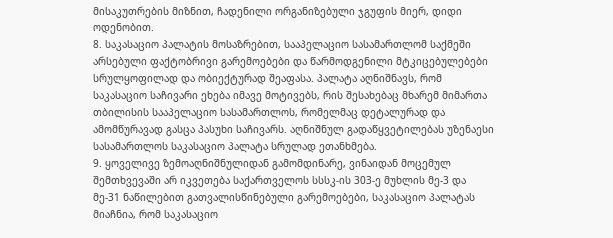მისაკუთრების მიზნით, ჩადენილი ორგანიზებული ჯგუფის მიერ, დიდი ოდენობით.
8. საკასაციო პალატის მოსაზრებით, სააპელაციო სასამართლომ საქმეში არსებული ფაქტობრივი გარემოებები და წარმოდგენილი მტკიცებულებები სრულყოფილად და ობიექტურად შეაფასა. პალატა აღნიშნავს, რომ საკასაციო საჩივარი ეხება იმავე მოტივებს, რის შესახებაც მხარემ მიმართა თბილისის სააპელაციო სასამართლოს, რომელმაც დეტალურად და ამომწურავად გასცა პასუხი საჩივარს. აღნიშნულ გადაწყვეტილებას უზენაესი სასამართლოს საკასაციო პალატა სრულად ეთანხმება.
9. ყოველივე ზემოაღნიშნულიდან გამომდინარე, ვინაიდან მოცემულ შემთხვევაში არ იკვეთება საქართველოს სსსკ-ის 303-ე მუხლის მე-3 და მე-31 ნაწილებით გათვალისწინებული გარემოებები, საკასაციო პალატას მიაჩნია, რომ საკასაციო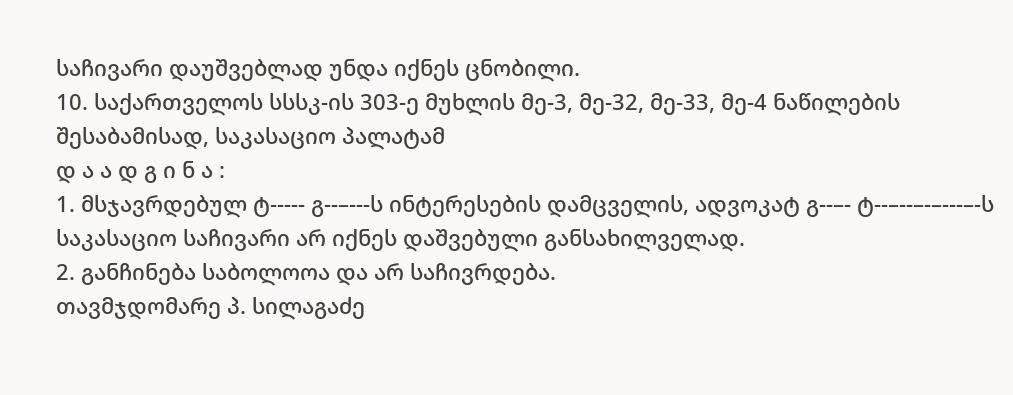საჩივარი დაუშვებლად უნდა იქნეს ცნობილი.
10. საქართველოს სსსკ-ის 303-ე მუხლის მე-3, მე-32, მე-33, მე-4 ნაწილების შესაბამისად, საკასაციო პალატამ
დ ა ა დ გ ი ნ ა :
1. მსჯავრდებულ ტ----- გ--–---ს ინტერესების დამცველის, ადვოკატ გ--–- ტ--–--–-–---–-ს საკასაციო საჩივარი არ იქნეს დაშვებული განსახილველად.
2. განჩინება საბოლოოა და არ საჩივრდება.
თავმჯდომარე პ. სილაგაძე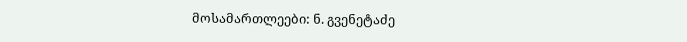მოსამართლეები: ნ. გვენეტაძე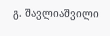გ. შავლიაშვილი